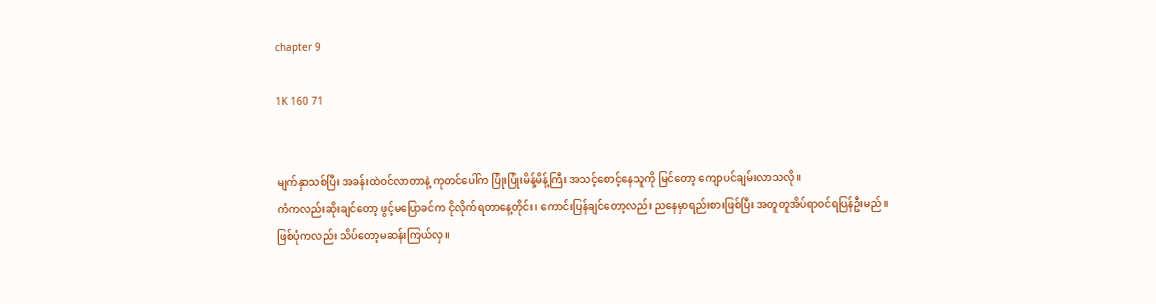chapter 9

1K 160 71


မျက်နှာသစ်ပြီး အခန်းထဲဝင်လာတာနဲ့ ကုတင်ပေါ်က ပြုံးပြုံးမိန့်မိန့်ကြီး အသင့်စောင့်နေသူကို မြင်တော့ ကျောပင်ချမ်းလာသလို။
ကံကလည်းဆိုးချင်တော့ ဖွင့်မပြောခင်က ငိုလိုက်ရတာနေ့တိုင်း၊ ကောင်းပြန်ချင်တော့လည်း ညနေမှာရည်းစားဖြစ်ပြီး အတူတူအိပ်ရာဝင်ရပြန်ဦးမည်။
ဖြစ်ပုံကလည်း သိပ်တော့မဆန်းကြယ်လှ။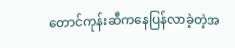တောင်ကုန်းဆီကနေပြန်လာခဲ့တဲ့အ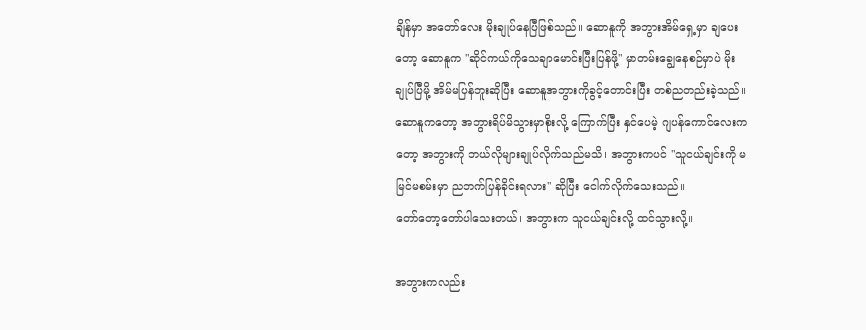ချိန်မှာ အတော်လေး မိုးချုပ်နေပြီဖြစ်သည်။ ဆောနူကို အဘွားအိမ်ရှေ့မှာ ချပေးတော့ ဆောနူက "ဆိုင်ကယ်ကိုသေချာမောင်းပြီးပြန်ဖို့" မှာတမ်းချွေနေစဉ်မှာပဲ မိုးချုပ်ပြီမို့ အိမ်မပြန်ဘူးဆိုပြီး ဆောနူအဘွားကိုခွင့်တောင်းပြီး တစ်ညတည်းခဲ့သည်။ ဆောနူကတော့ အဘွားရိပ်မိသွားမှာစိုးလို့ ‌ကြောက်ပြီး နှင်ပေမဲ့ ဂျပန်ကောင်လေးကတော့ အဘွားကို ဘယ်လိုများချုပ်လိုက်သည်မသိ၊ အဘွားကပင် "သူငယ်ချင်းကို မမြင်မစမ်းမှာ ညဘက်ပြန်ခိုင်းရလား" ဆိုပြီး ငေါက်လိုက်သေးသည်။
တော်တော့တော်ပါသေးတယ်၊ အဘွားက သူငယ်ချင်းလို့ ထင်သွားလို့။

အဘွားကလည်း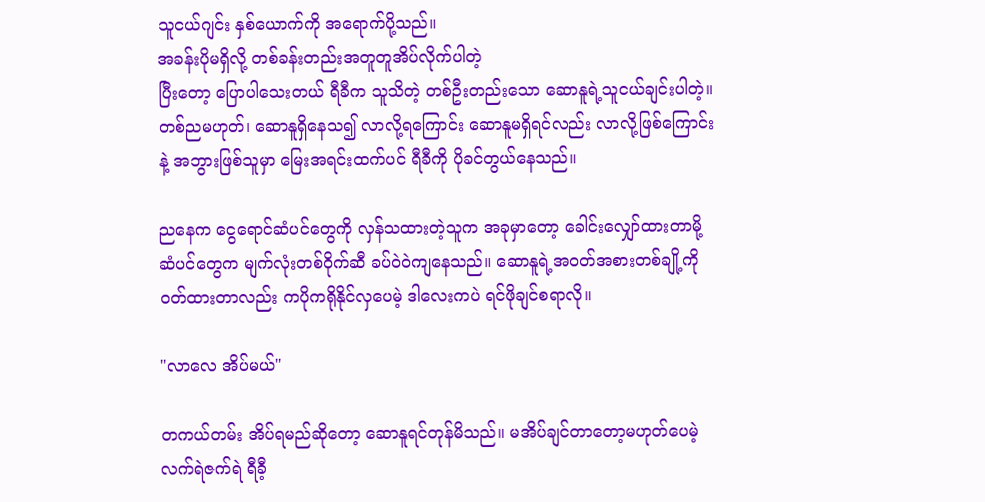သူငယ်ဂျင်း နှစ်ယောက်ကို အရောက်ပို့သည်။
အခန်းပိုမရှိလို့ တစ်ခန်းတည်းအတူတူအိပ်လိုက်ပါတဲ့
ပြီးတော့ ပြောပါသေးတယ် ရီခီက သူသိတဲ့ တစ်ဦးတည်းသော ဆောနူရဲ့သူငယ်ချင်းပါတဲ့။ တစ်ညမဟုတ်၊ ဆောနူရှိနေသ၍ လာလို့ရကြောင်း ဆောနူမရှိရင်လည်း လာလို့ဖြစ်ကြောင်းနဲ့ အဘွားဖြစ်သူမှာ မြေးအရင်းထက်ပင် ရီခီကို ပိုခင်တွယ်နေသည်။

ညနေက ငွေရောင်ဆံပင်တွေကို လှန်သထားတဲ့သူက အခုမှာတော့ ခေါင်းလျှော်ထားတာမို့ ဆံပင်တွေက မျက်လုံးတစ်ဝိုက်ဆီ ခပ်ဝဲဝဲကျနေသည်။ ဆောနူရဲ့အဝတ်အစားတစ်ချို့ကို ဝတ်ထားတာလည်း ကပိုကရိုနိုင်လှပေမဲ့ ဒါလေးကပဲ ရင်ဖိုချင်စရာလို။

"လာလေ အိပ်မယ်"

တကယ်တမ်း အိပ်ရမည်ဆိုတော့ ဆောနူရင်တုန်မိသည်။ မအိပ်ချင်တာတော့မဟုတ်ပေမဲ့ လက်ရဲဇက်ရဲ ရီခီ့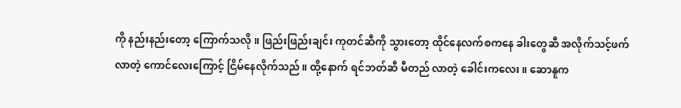ကို နည်းနည်းတော့ ကြောက်သလို။ ဖြည်းဖြည်းချင်း ကုတင်ဆီကို သွားတော့ ထိုင်နေလက်စကနေ ခါးတွေဆီ အလိုက်သင့်ဖက်လာတဲ့ ကောင်လေးကြောင့် ငြိမ်နေလိုက်သည်။ ထို့နောက် ရင်ဘတ်ဆီ မီတည် လာတဲ့ ခေါင်းကလေး။ ဆောနူက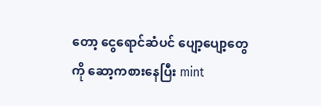တော့ ငွေရောင်ဆံပင် ပျော့ပျော့တွေကို ဆော့ကစားနေပြီး mint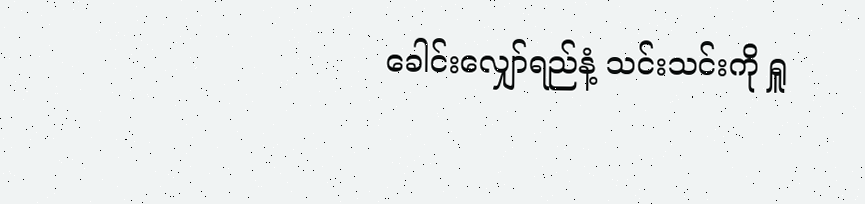ခေါင်းလျှော်ရည်နံ့ သင်းသင်းကို ရှူ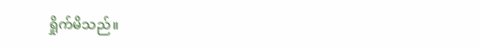ရှိုက်မိသည်။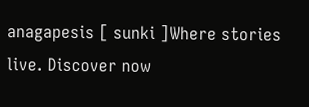anagapesis [ sunki ]Where stories live. Discover now